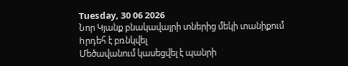Tuesday, 30 06 2026
Նոր Կյանք բնակավայրի տներից մեկի տանիքում hրդեհ է բռնկվել
Մեծավանում կասեցվել է պանրի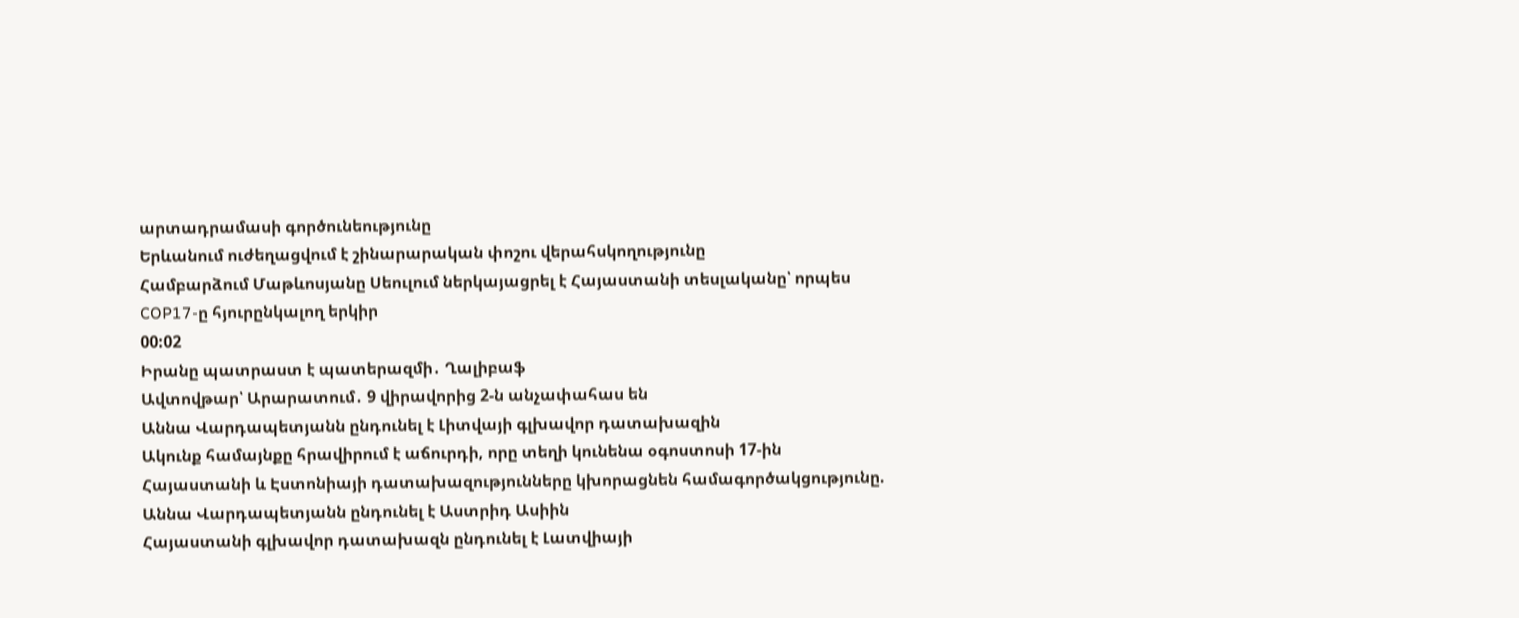արտադրամասի գործունեությունը
Երևանում ուժեղացվում է շինարարական փոշու վերահսկողությունը
Համբարձում Մաթևոսյանը Սեուլում ներկայացրել է Հայաստանի տեսլականը՝ որպես COP17-ը հյուրընկալող երկիր
00:02
Իրանը պատրաստ է պատերազմի․ Ղալիբաֆ
Ավտովթար՝ Արարատում․ 9 վիրավորից 2-ն անչափահաս են
Աննա Վարդապետյանն ընդունել է Լիտվայի գլխավոր դատախազին
Ակունք համայնքը հրավիրում է աճուրդի, որը տեղի կունենա օգոստոսի 17-ին
Հայաստանի և Էստոնիայի դատախազությունները կխորացնեն համագործակցությունը. Աննա Վարդապետյանն ընդունել է Աստրիդ Ասիին
Հայաստանի գլխավոր դատախազն ընդունել է Լատվիայի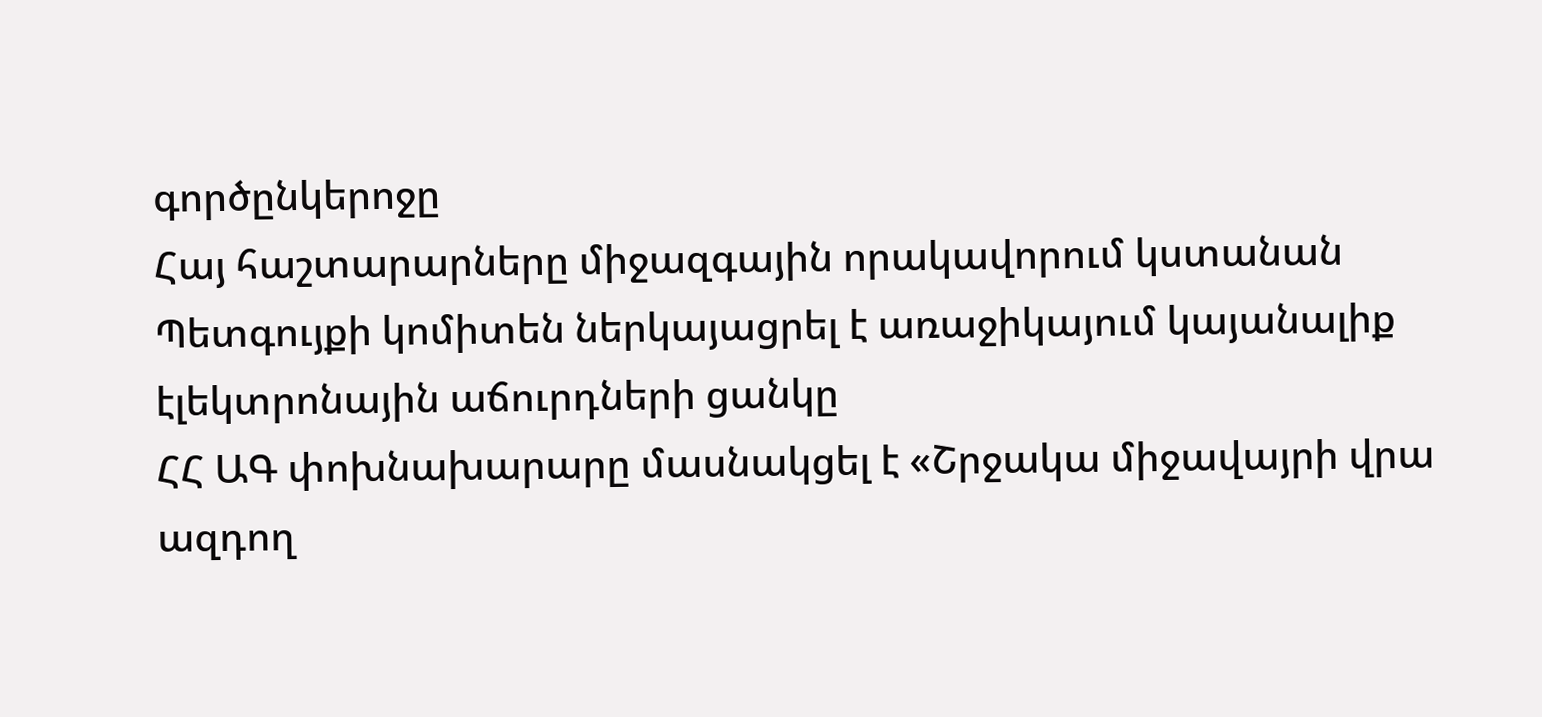գործընկերոջը
Հայ հաշտարարները միջազգային որակավորում կստանան
Պետգույքի կոմիտեն ներկայացրել է առաջիկայում կայանալիք էլեկտրոնային աճուրդների ցանկը
ՀՀ ԱԳ փոխնախարարը մասնակցել է «Շրջակա միջավայրի վրա ազդող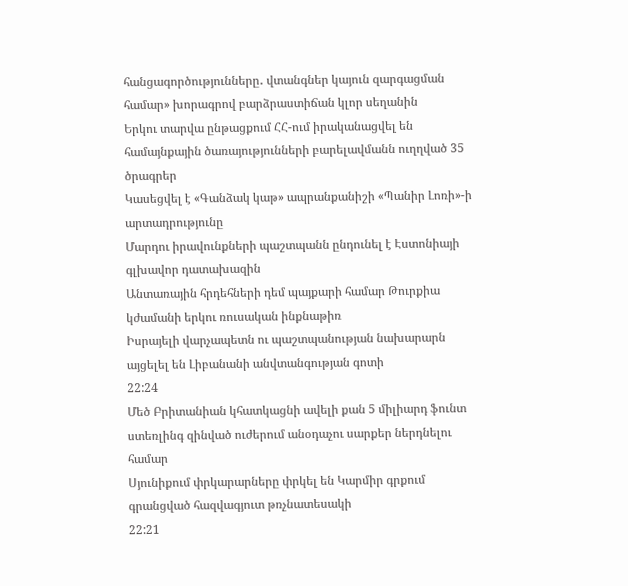հանցագործությունները․ վտանգներ կայուն զարգացման համար» խորագրով բարձրաստիճան կլոր սեղանին
Երկու տարվա ընթացքում ՀՀ-ում իրականացվել են համայնքային ծառայությունների բարելավմանն ուղղված 35 ծրագրեր
Կասեցվել է «Գանձակ կաթ» ապրանքանիշի «Պանիր Լոռի»-ի արտադրությունը
Մարդու իրավունքների պաշտպանն ընդունել է Էստոնիայի գլխավոր դատախազին
Անտառային հրդեհների դեմ պայքարի համար Թուրքիա կժամանի երկու ռուսական ինքնաթիռ
Իսրայելի վարչապետն ու պաշտպանության նախարարն այցելել են Լիբանանի անվտանգության գոտի
22:24
Մեծ Բրիտանիան կհատկացնի ավելի քան 5 միլիարդ ֆունտ ստեռլինգ զինված ուժերում անօդաչու սարքեր ներդնելու համար
Սյունիքում փրկարարները փրկել են Կարմիր գրքում գրանցված հազվագյուտ թռչնատեսակի
22:21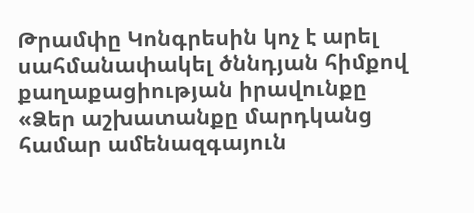Թրամփը Կոնգրեսին կոչ է արել սահմանափակել ծննդյան հիմքով քաղաքացիության իրավունքը
«Ձեր աշխատանքը մարդկանց համար ամենազգայուն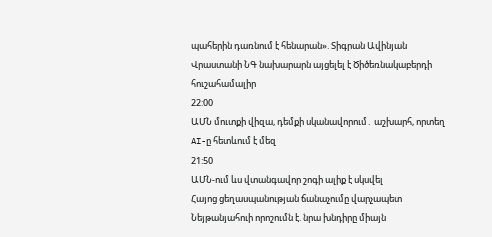պահերին դառնում է հենարան». Տիգրան Ավինյան
Վրաստանի ՆԳ նախարարն այցելել է Ծիծեռնակաբերդի հուշահամալիր
22:00
ԱՄՆ մուտքի վիզա, դեմքի սկանավորում․ աշխարհ, որտեղ AI-ը հետևում է մեզ
21:50
ԱՄՆ-ում ևս վտանգավոր շոգի ալիք է սկսվել
Հայոց ցեղասպանության ճանաչումը վարչապետ Նեյթանյահուի որոշումն է. նրա խնդիրը միայն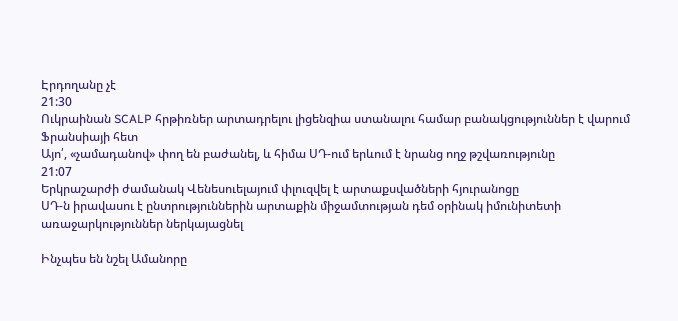Էրդողանը չէ
21:30
Ուկրաինան SCALP հրթիռներ արտադրելու լիցենզիա ստանալու համար բանակցություններ է վարում Ֆրանսիայի հետ
Այո՛, «չամադանով» փող են բաժանել, և հիմա ՍԴ-ում երևում է նրանց ողջ թշվառությունը
21:07
Երկրաշարժի ժամանակ Վենեսուելայում փլուզվել է արտաքսվածների հյուրանոցը
ՍԴ-ն իրավասու է ընտրություններին արտաքին միջամտության դեմ օրինակ իմունիտետի առաջարկություններ ներկայացնել

Ինչպես են նշել Ամանորը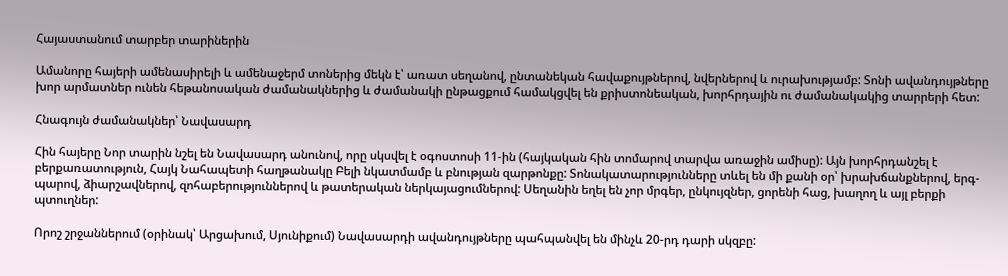Հայաստանում տարբեր տարիներին

Ամանորը հայերի ամենասիրելի և ամենաջերմ տոներից մեկն է՝ առատ սեղանով, ընտանեկան հավաքույթներով, նվերներով և ուրախությամբ: Տոնի ավանդույթները խոր արմատներ ունեն հեթանոսական ժամանակներից և ժամանակի ընթացքում համակցվել են քրիստոնեական, խորհրդային ու ժամանակակից տարրերի հետ:

Հնագույն ժամանակներ՝ Նավասարդ

Հին հայերը Նոր տարին նշել են Նավասարդ անունով, որը սկսվել է օգոստոսի 11-ին (հայկական հին տոմարով տարվա առաջին ամիսը): Այն խորհրդանշել է բերքառատություն, Հայկ Նահապետի հաղթանակը Բելի նկատմամբ և բնության զարթոնքը: Տոնակատարությունները տևել են մի քանի օր՝ խրախճանքներով, երգ-պարով, ձիարշավներով, զոհաբերություններով և թատերական ներկայացումներով: Սեղանին եղել են չոր մրգեր, ընկույզներ, ցորենի հաց, խաղող և այլ բերքի պտուղներ:

Որոշ շրջաններում (օրինակ՝ Արցախում, Սյունիքում) Նավասարդի ավանդույթները պահպանվել են մինչև 20-րդ դարի սկզբը: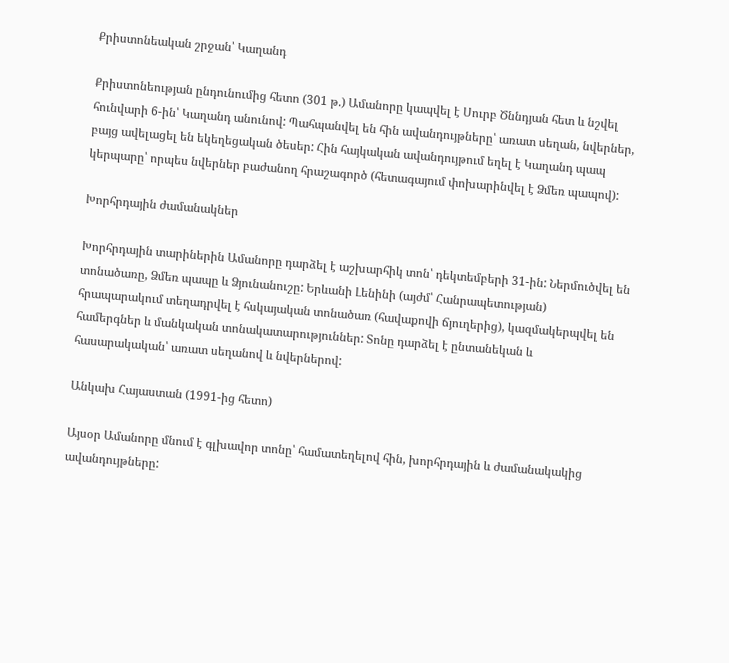Քրիստոնեական շրջան՝ Կաղանդ

Քրիստոնեության ընդունումից հետո (301 թ.) Ամանորը կապվել է Սուրբ Ծննդյան հետ և նշվել հունվարի 6-ին՝ Կաղանդ անունով: Պահպանվել են հին ավանդույթները՝ առատ սեղան, նվերներ, բայց ավելացել են եկեղեցական ծեսեր: Հին հայկական ավանդույթում եղել է Կաղանդ պապ կերպարը՝ որպես նվերներ բաժանող հրաշագործ (հետագայում փոխարինվել է Ձմեռ պապով):

Խորհրդային ժամանակներ

Խորհրդային տարիներին Ամանորը դարձել է աշխարհիկ տոն՝ դեկտեմբերի 31-ին: Ներմուծվել են տոնածառը, Ձմեռ պապը և Ձյունանուշը: Երևանի Լենինի (այժմ՝ Հանրապետության) հրապարակում տեղադրվել է հսկայական տոնածառ (հավաքովի ճյուղերից), կազմակերպվել են համերգներ և մանկական տոնակատարություններ: Տոնը դարձել է ընտանեկան և հասարակական՝ առատ սեղանով և նվերներով:

Անկախ Հայաստան (1991-ից հետո)

Այսօր Ամանորը մնում է գլխավոր տոնը՝ համատեղելով հին, խորհրդային և ժամանակակից ավանդույթները: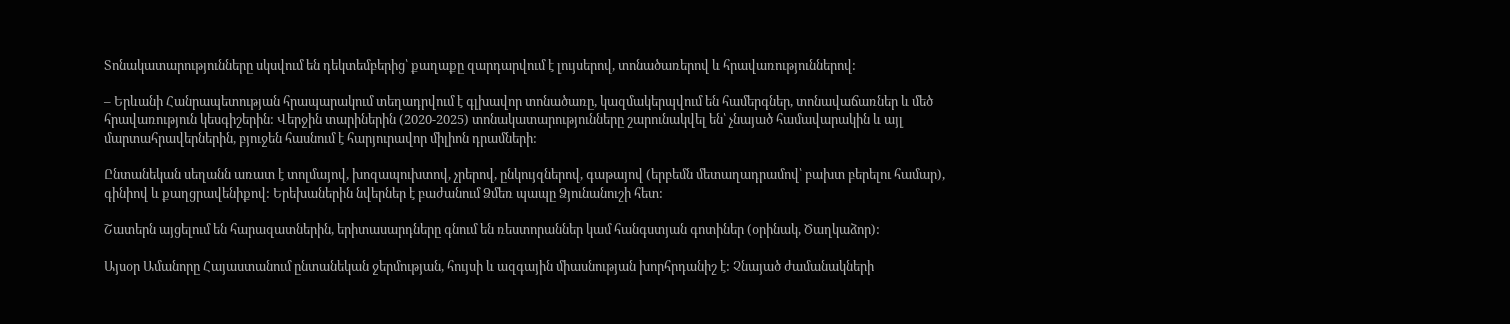Տոնակատարությունները սկսվում են դեկտեմբերից՝ քաղաքը զարդարվում է լույսերով, տոնածառերով և հրավառություններով:

– Երևանի Հանրապետության հրապարակում տեղադրվում է գլխավոր տոնածառը, կազմակերպվում են համերգներ, տոնավաճառներ և մեծ հրավառություն կեսգիշերին: Վերջին տարիներին (2020-2025) տոնակատարությունները շարունակվել են՝ չնայած համավարակին և այլ մարտահրավերներին, բյուջեն հասնում է հարյուրավոր միլիոն դրամների:

Ընտանեկան սեղանն առատ է տոլմայով, խոզապուխտով, չրերով, ընկույզներով, գաթայով (երբեմն մետաղադրամով՝ բախտ բերելու համար), գինիով և քաղցրավենիքով: Երեխաներին նվերներ է բաժանում Ձմեռ պապը Ձյունանուշի հետ:

Շատերն այցելում են հարազատներին, երիտասարդները գնում են ռեստորաններ կամ հանգստյան գոտիներ (օրինակ, Ծաղկաձոր):

Այսօր Ամանորը Հայաստանում ընտանեկան ջերմության, հույսի և ազգային միասնության խորհրդանիշ է: Չնայած ժամանակների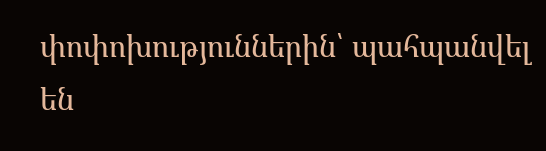փոփոխություններին՝ պահպանվել են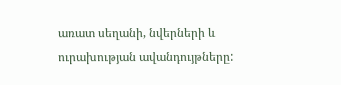առատ սեղանի, նվերների և ուրախության ավանդույթները: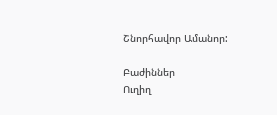Շնորհավոր Ամանոր:

Բաժիններ
Ուղիղ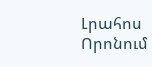Լրահոս
Որոնում